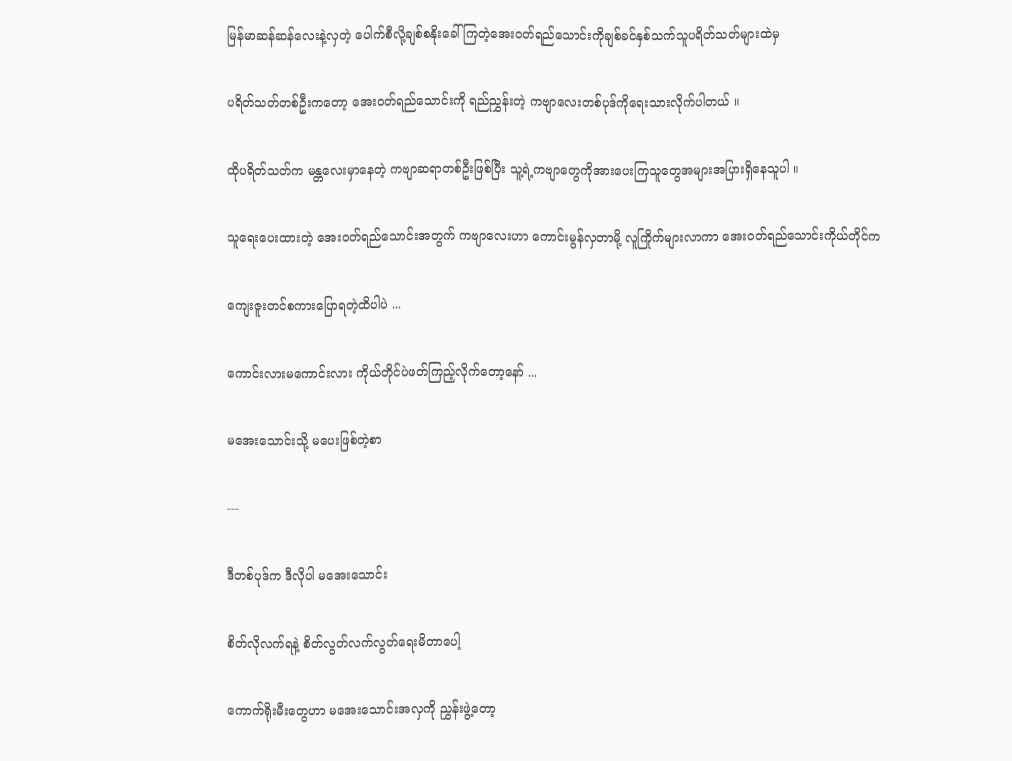မြန်မာဆန်ဆန်လေးနဲ့လှတဲ့ ပေါက်စီလို့ချစ်စနိုးခေါ်ကြတဲ့အေးဝတ်ရည်သောင်းကိုချစ်ခင်နှစ်သက်သူပရိတ်သတ်များထဲမှ

ပရိတ်သတ်တစ်ဦးကတော့ အေးဝတ်ရည်သောင်းကို ရည်ညွှန်းတဲ့ ကဗျာလေးတစ်ပုဒ်ကိုရေးသားလိုက်ပါတယ် ။

ထိုပရိတ်သတ်က မန္တလေးမှာနေတဲ့ ကဗျာဆရာတစ်ဦးဖြစ်ပြီး သူ့ရဲ့ကဗျာတွေကိုအားပေးကြသူတွေအများအပြားရှိနေသူပါ ။

သူရေးပေးထားတဲ့ အေးဝတ်ရည်သောင်းအတွက် ကဗျာလေးဟာ ကောင်းမွန်လှတာမို့ လူကြိုက်များလာကာ အေးဝတ်ရည်သောင်းကိုယ်တိုင်က

ကျေးဇူးတင်စကားပြောရတဲ့ထိပါပဲ ...

ကောင်းလားမကောင်းလား ကိုယ်တိုင်ပဲဖတ်ကြည့်လိုက်တော့နော် ...

မအေးသောင်းသို့ မပေးဖြစ်တဲ့စာ

---

ဒီတစ်ပုဒ်က ဒီလိုပါ မအေးသောင်း

စိတ်လိုလက်ရနဲ့ စိတ်လွတ်လက်လွတ်ရေးမိတာပေါ့

ကောက်ရိုးမီးတွေဟာ မအေးသောင်းအလှကို ညွှန်းဖွဲ့တော့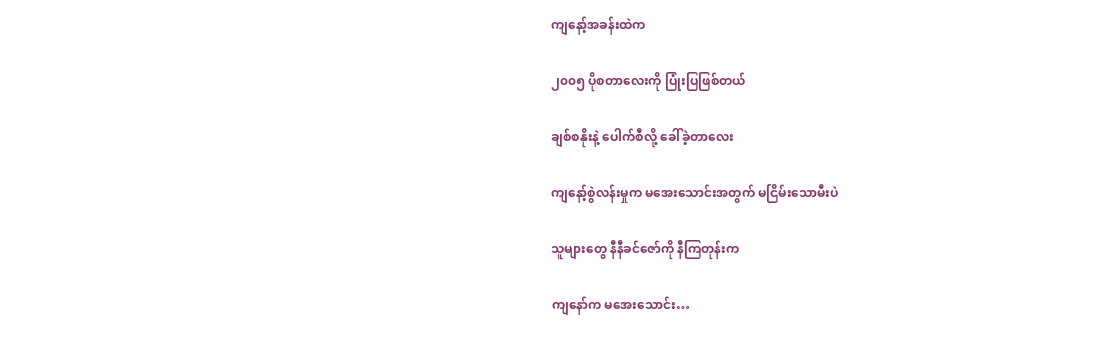ကျနော့်အခန်းထဲက

၂၀၀၅ ပိုစတာလေးကို ပြုံးပြဖြစ်တယ်

ချစ်စနိုးနဲ့ ပေါက်စီလို့ ခေါ်ခဲ့တာလေး

ကျနော့်စွဲလန်းမှုက မအေးသောင်းအတွက် မငြိမ်းသောမီးပဲ

သူများတွေ နီနီခင်ဇော်ကို နီကြတုန်းက

ကျနော်က မအေးသောင်း…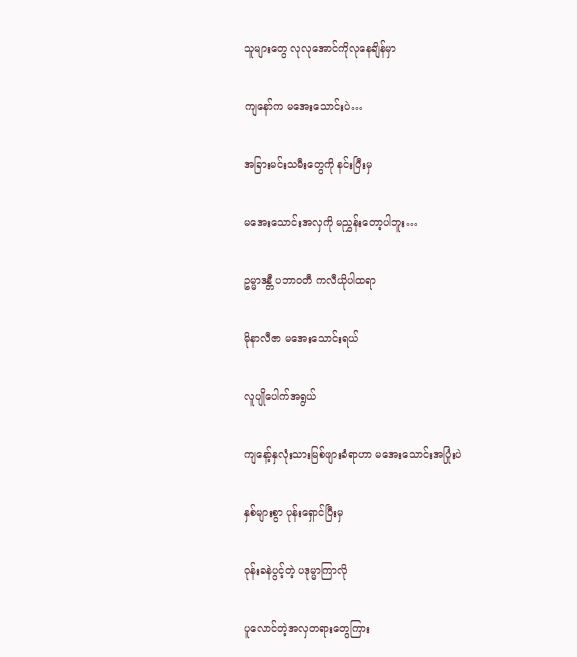သူများတွေ လုလုအောင်ကိုလုနေချိန်မှာ

ကျနော်က မအေးသောင်းပဲ…

အခြားမင်းသမီးတွေကို နင်းပြီးမှ

မအေးသောင်းအလှကို မညွှန်းတော့ပါဘူး…

ဥမ္မာဒန္တီ ပဘာဝတီ ကလီယိုပါထရာ

မိုနာလီဇာ မအေးသောင်းရယ်

လူပျိုပေါက်အရွယ်

ကျနော့်နှလုံးသားမြစ်ဖျားခံရာဟာ မအေးသောင်းအပြုံးပဲ

နှစ်များစွာ ပုန်းရှောင်ပြီးမှ

ဝုန်းခနဲပွင့်တဲ့ ပဒုမ္မာကြာလို

ပူလောင်တဲ့အလှတရားတွေကြား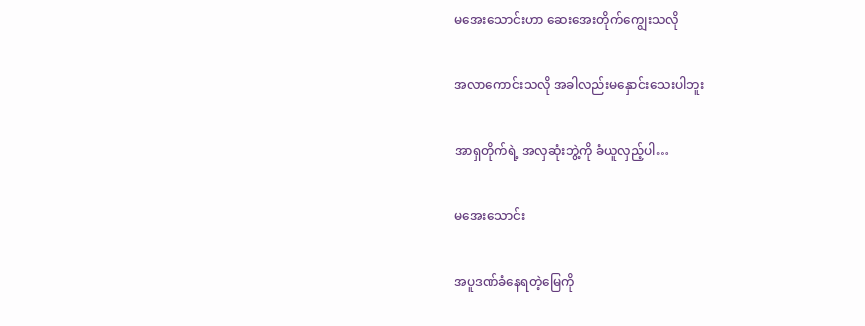မအေးသောင်းဟာ ဆေးအေးတိုက်ကျွေးသလို

အလာကောင်းသလို အခါလည်းမနှောင်းသေးပါဘူး

အာရှတိုက်ရဲ့ အလှဆုံးဘွဲ့ကို ခံယူလှည့်ပါ…

မအေးသောင်း

အပူဒဏ်ခံနေရတဲ့မြေကို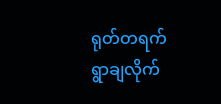ရုတ်တရက် ရွာချလိုက်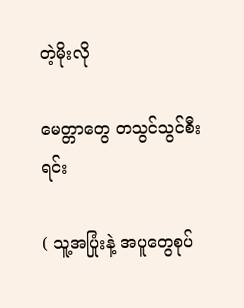တဲ့မိုးလို

မေတ္တာတွေ တသွင်သွင်စီးရင်း

( သူ့အပြုံးနဲ့ အပူတွေစုပ်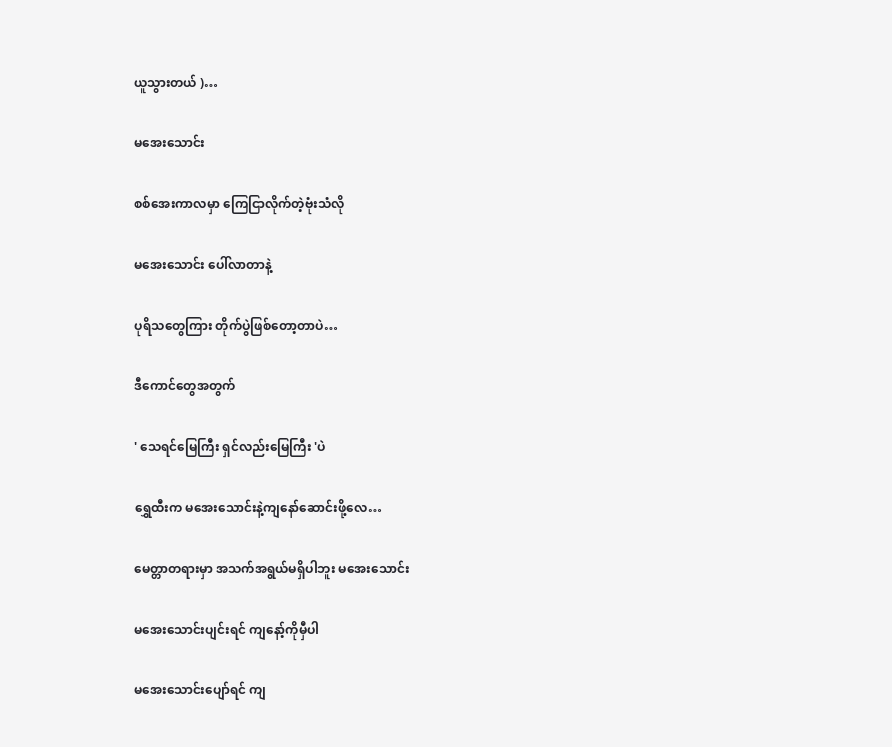ယူသွားတယ် )…

မအေးသောင်း

စစ်အေးကာလမှာ ကြေငြာလိုက်တဲ့ဗုံးသံလို

မအေးသောင်း ပေါ်လာတာနဲ့

ပုရိသတွေကြား တိုက်ပွဲဖြစ်တော့တာပဲ…

ဒီကောင်တွေအတွက်

' သေရင်မြေကြီး ရှင်လည်းမြေကြီး 'ပဲ

ရွှေထီးက မအေးသောင်းနဲ့ကျနော်ဆောင်းဖို့လေ…

မေတ္တာတရားမှာ အသက်အရွယ်မရှိပါဘူး မအေးသောင်း

မအေးသောင်းပျင်းရင် ကျနော့်ကိုမှီပါ

မအေးသောင်းပျော်ရင် ကျ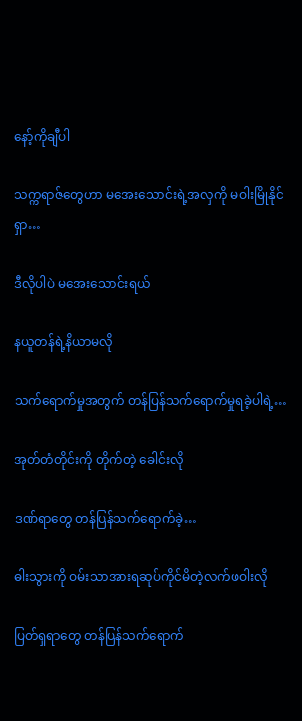နော့်ကိုချီပါ

သက္ကရာဇ်တွေဟာ မအေးသောင်းရဲ့အလှကို မဝါးမြိုနိုင်ရှာ…

ဒီလိုပါပဲ မအေးသောင်းရယ်

နယူတန်ရဲ့နိယာမလို

သက်ရောက်မှုအတွက် တန်ပြန်သက်ရောက်မှုရခဲ့ပါရဲ့…

အုတ်တံတိုင်းကို တိုက်တဲ့ ခေါင်းလို

ဒဏ်ရာတွေ တန်ပြန်သက်ရောက်ခဲ့…

ဓါးသွားကို ဝမ်းသာအားရဆုပ်ကိုင်မိတဲ့လက်ဖဝါးလို

ပြတ်ရှရာတွေ တန်ပြန်သက်ရောက်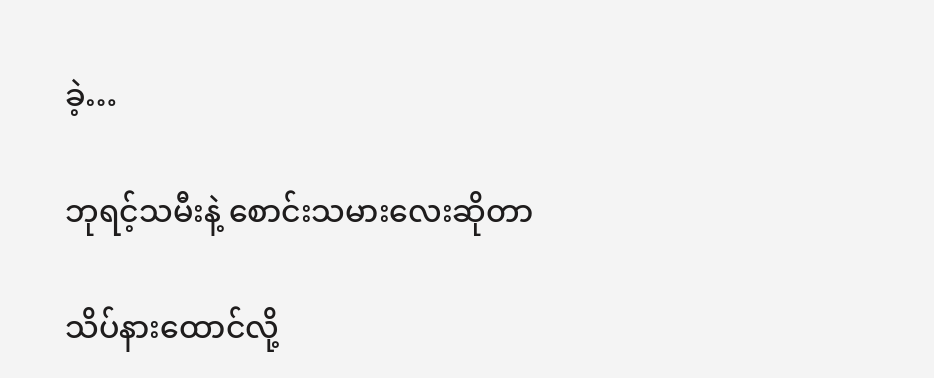ခဲ့…

ဘုရင့်သမီးနဲ့ စောင်းသမားလေးဆိုတာ

သိပ်နားထောင်လို့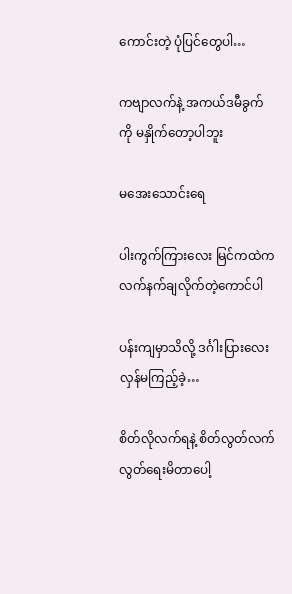ကောင်းတဲ့ ပုံပြင်တွေပါ…

ကဗျာလက်နဲ့ အကယ်ဒမီခွက်ကို မနှိုက်တော့ပါဘူး

မအေးသောင်းရေ

ပါးကွက်ကြားလေး မြင်ကထဲက လက်နက်ချလိုက်တဲ့ကောင်ပါ

ပန်းကျမှာသိလို့ ဒင်္ဂါးပြားလေး လှန်မကြည့်ခဲ့…

စိတ်လိုလက်ရနဲ့ စိတ်လွတ်လက်လွတ်ရေးမိတာပေါ့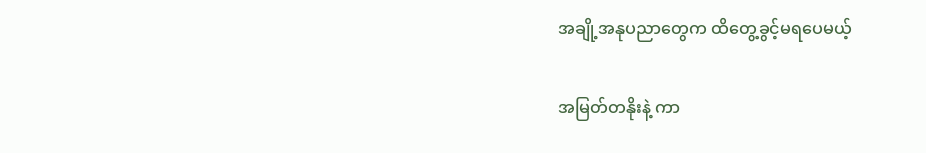အချို့အနုပညာတွေက ထိတွေ့ခွင့်မရပေမယ့်

အမြတ်တနိုးနဲ့ ကာ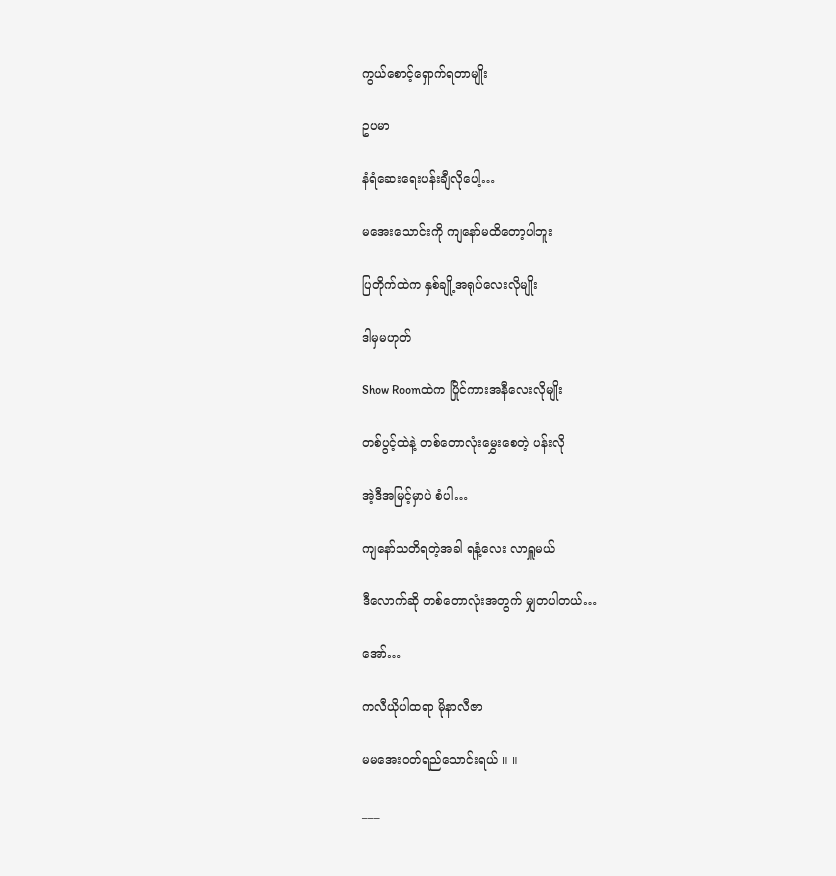ကွယ်စောင့်ရှောက်ရတာမျိုး

ဥပမာ

နံရံဆေးရေးပန်းချီလိုပေါ့…

မအေးသောင်းကို ကျနော်မထိတော့ပါဘူး

ပြတိုက်ထဲက နှစ်ချို့အရုပ်လေးလိုမျိုး

ဒါမှမဟုတ်

Show Roomထဲက ပြိုင်ကားအနီလေးလိုမျိုး

တစ်ပွင့်ထဲနဲ့ တစ်တောလုံးမွှေးစေတဲ့ ပန်းလို

အဲ့ဒီအမြင့်မှာပဲ စံပါ…

ကျနော်သတိရတဲ့အခါ ရနံ့လေး လာရှူမယ်

ဒီလောက်ဆို တစ်တောလုံးအတွက် မျှတပါတယ်…

အော်…

ကလီယိုပါထရာ မိုနာလီဇာ

မမအေးဝတ်ရည်သောင်းရယ် ။ ။

___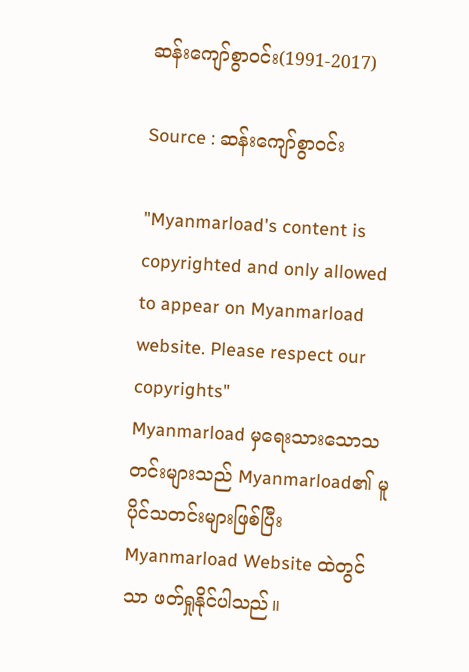ဆန်းကျော်စွာဝင်း(1991-2017)

Source : ဆန်းကျော်စွာဝင်း

"Myanmarload's content is copyrighted and only allowed to appear on Myanmarload website. Please respect our copyrights"
Myanmarload မှရေးသားသောသတင်းများသည် Myanmarload၏ မူပိုင်သတင်းများဖြစ်ပြီး Myanmarload Website ထဲတွင်သာ ဖတ်ရှုနိုင်ပါသည်။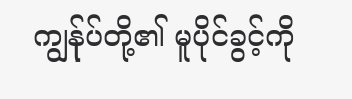ကျွန်ုပ်တို့၏ မူပိုင်ခွင့်ကို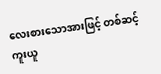လေးစားသောအားဖြင့် တစ်ဆင့်ကူးယူ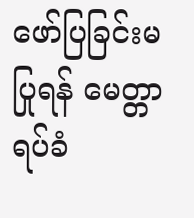ဖော်ပြခြင်းမပြုရန် မေတ္တာရပ်ခံ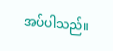အပ်ပါသည်။